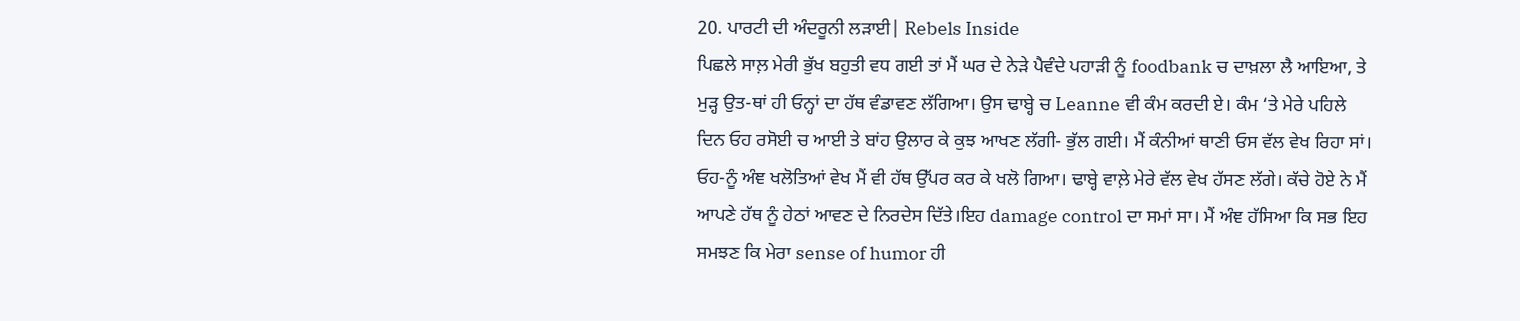20. ਪਾਰਟੀ ਦੀ ਅੰਦਰੂਨੀ ਲੜਾਈ| Rebels Inside
ਪਿਛਲੇ ਸਾਲ਼ ਮੇਰੀ ਭੁੱਖ ਬਹੁਤੀ ਵਧ ਗਈ ਤਾਂ ਮੈਂ ਘਰ ਦੇ ਨੇੜੇ ਪੈਵੰਦੇ ਪਹਾੜੀ ਨੂੰ foodbank ਚ ਦਾਖ਼ਲਾ ਲੈ ਆਇਆ, ਤੇ ਮੁੜ੍ਹ ਉਤ-ਥਾਂ ਹੀ ਓਨ੍ਹਾਂ ਦਾ ਹੱਥ ਵੰਡਾਵਣ ਲੱਗਿਆ। ਉਸ ਢਾਬ੍ਹੇ ਚ Leanne ਵੀ ਕੰਮ ਕਰਦੀ ਏ। ਕੰਮ ‘ਤੇ ਮੇਰੇ ਪਹਿਲੇ ਦਿਨ ਓਹ ਰਸੋਈ ਚ ਆਈ ਤੇ ਬਾਂਹ ਉਲਾਰ ਕੇ ਕੁਝ ਆਖਣ ਲੱਗੀ- ਭੁੱਲ ਗਈ। ਮੈਂ ਕੰਨੀਆਂ ਥਾਣੀ ਓਸ ਵੱਲ ਵੇਖ ਰਿਹਾ ਸਾਂ। ਓਹ-ਨੂੰ ਅੰਞ ਖਲੋਤਿਆਂ ਵੇਖ ਮੈਂ ਵੀ ਹੱਥ ਉੱਪਰ ਕਰ ਕੇ ਖਲੋ ਗਿਆ। ਢਾਬ੍ਹੇ ਵਾਲ਼ੇ ਮੇਰੇ ਵੱਲ ਵੇਖ ਹੱਸਣ ਲੱਗੇ। ਕੱਚੇ ਹੋਏ ਨੇ ਮੈਂ ਆਪਣੇ ਹੱਥ ਨੂੰ ਹੇਠਾਂ ਆਵਣ ਦੇ ਨਿਰਦੇਸ ਦਿੱਤੇ।ਇਹ damage control ਦਾ ਸਮਾਂ ਸਾ। ਮੈਂ ਅੰਞ ਹੱਸਿਆ ਕਿ ਸਭ ਇਹ ਸਮਝਣ ਕਿ ਮੇਰਾ sense of humor ਹੀ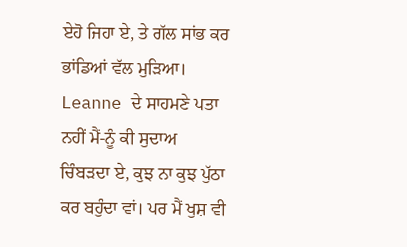ਏਹੋ ਜਿਹਾ ਏ, ਤੇ ਗੱਲ ਸਾਂਭ ਕਰ ਭਾਂਡਿਆਂ ਵੱਲ ਮੁੜਿਆ। Leanne ਦੇ ਸਾਹਮਣੇ ਪਤਾ ਨਹੀਂ ਮੈਂ-ਨੂੰ ਕੀ ਸੁਦਾਅ ਚਿੰਬੜਦਾ ਏ, ਕੁਝ ਨਾ ਕੁਝ ਪੁੱਠਾ ਕਰ ਬਹੁੰਦਾ ਵਾਂ। ਪਰ ਮੈਂ ਖੁਸ਼ ਵੀ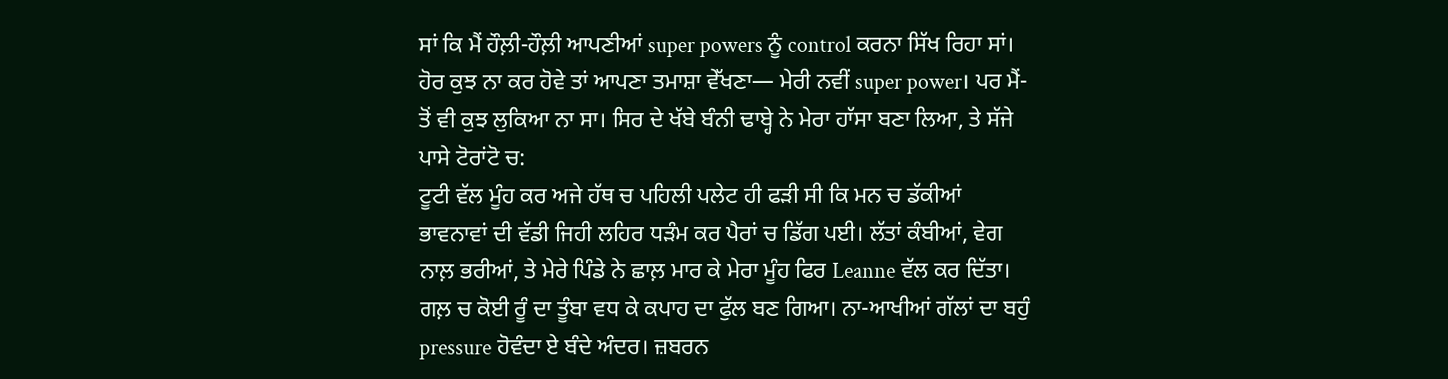ਸਾਂ ਕਿ ਮੈਂ ਹੌਲ਼ੀ-ਹੌਲ਼ੀ ਆਪਣੀਆਂ super powers ਨੂੰ control ਕਰਨਾ ਸਿੱਖ ਰਿਹਾ ਸਾਂ। ਹੋਰ ਕੁਝ ਨਾ ਕਰ ਹੋਵੇ ਤਾਂ ਆਪਣਾ ਤਮਾਸ਼ਾ ਵੇੱਖਣਾ— ਮੇਰੀ ਨਵੀਂ super power। ਪਰ ਮੈਂ-ਤੋਂ ਵੀ ਕੁਝ ਲੁਕਿਆ ਨਾ ਸਾ। ਸਿਰ ਦੇ ਖੱਬੇ ਬੰਨੀ ਢਾਬ੍ਹੇ ਨੇ ਮੇਰਾ ਹਾੱਸਾ ਬਣਾ ਲਿਆ, ਤੇ ਸੱਜੇ ਪਾਸੇ ਟੋਰਾਂਟੋ ਚ:
ਟੂਟੀ ਵੱਲ ਮੂੰਹ ਕਰ ਅਜੇ ਹੱਥ ਚ ਪਹਿਲੀ ਪਲੇਟ ਹੀ ਫੜੀ ਸੀ ਕਿ ਮਨ ਚ ਡੱਕੀਆਂ ਭਾਵਨਾਵਾਂ ਦੀ ਵੱਡੀ ਜਿਹੀ ਲਹਿਰ ਧੜੰਮ ਕਰ ਪੈਰਾਂ ਚ ਡਿੱਗ ਪਈ। ਲੱਤਾਂ ਕੰਬੀਆਂ, ਵੇਗ ਨਾਲ਼ ਭਰੀਆਂ, ਤੇ ਮੇਰੇ ਪਿੰਡੇ ਨੇ ਛਾਲ਼ ਮਾਰ ਕੇ ਮੇਰਾ ਮੂੰਹ ਫਿਰ Leanne ਵੱਲ ਕਰ ਦਿੱਤਾ। ਗਲ਼ ਚ ਕੋਈ ਰੂੰ ਦਾ ਤੂੰਬਾ ਵਧ ਕੇ ਕਪਾਹ ਦਾ ਫੁੱਲ ਬਣ ਗਿਆ। ਨਾ-ਆਖੀਆਂ ਗੱਲਾਂ ਦਾ ਬਹੁੰ pressure ਹੋਵੰਦਾ ਏ ਬੰਦੇ ਅੰਦਰ। ਜ਼ਬਰਨ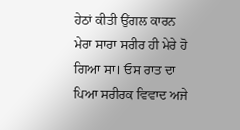ਹੇਠਾਂ ਕੀਤੀ ਉਂਗਲ ਕਾਰਨ ਮੇਰਾ ਸਾਰਾ ਸਰੀਰ ਹੀ ਮੇਰੇ ਹੋ ਗਿਆ ਸਾ। ਓਸ ਰਾਤ ਦਾ ਪਿਆ ਸਰੀਰਕ ਵਿਵਾਦ ਅਜੇ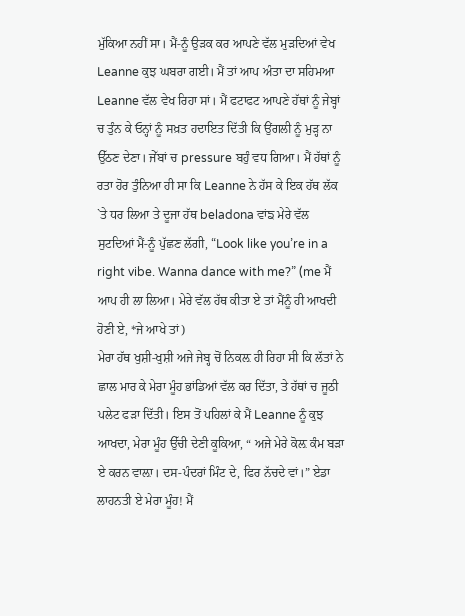ਮੁੱਕਿਆ ਨਹੀਂ ਸਾ। ਮੈਂ-ਨੂੰ ਉੜਕ ਕਰ ਆਪਣੇ ਵੱਲ ਮੁੜਦਿਆਂ ਵੇਖ Leanne ਕੁਝ ਘਬਰਾ ਗਈ। ਮੈਂ ਤਾਂ ਆਪ ਅੰਤਾ ਦਾ ਸਹਿਮਆ Leanne ਵੱਲ ਵੇਖ ਰਿਹਾ ਸਾਂ। ਮੈਂ ਫਟਾਫਟ ਆਪਣੇ ਹੱਥਾਂ ਨੂੰ ਜੇਬ੍ਹਾਂ ਚ ਤੁੰਨ ਕੇ ਓਨ੍ਹਾਂ ਨੂੰ ਸਖ਼ਤ ਹਦਾਇਤ ਦਿੱਤੀ ਕਿ ਉਂਗਲੀ ਨੂੰ ਮੁੜ੍ਹ ਨਾ ਉੱਠਣ ਦੇਣਾ। ਜੇੱਬਾਂ ਚ pressure ਬਹੁੰ ਵਧ ਗਿਆ। ਮੈਂ ਹੱਥਾਂ ਨੂੰ ਰਤਾ ਹੋਰ ਤੁੰਨਿਆ ਹੀ ਸਾ ਕਿ Leanne ਨੇ ਹੱਸ ਕੇ ਇਕ ਹੱਥ ਲੱਕ `ਤੇ ਧਰ ਲਿਆ ਤੇ ਦੂਜਾ ਹੱਥ beladona ਵਾਂਙ ਮੇਰੇ ਵੱਲ ਸੁਟਦਿਆਂ ਮੈਂ-ਨੂੰ ਪੁੱਛਣ ਲੱਗੀ, “Look like you’re in a right vibe. Wanna dance with me?” (me ਮੈਂ ਆਪ ਹੀ ਲਾ ਲਿਆ। ਮੇਰੇ ਵੱਲ ਹੱਥ ਕੀਤਾ ਏ ਤਾਂ ਮੈਂਨੂੰ ਹੀ ਆਖਦੀ ਹੋਣੀ ਏ, *ਜੇ ਆਖੇ ਤਾਂ)
ਮੇਰਾ ਹੱਥ ਖੁਸ਼ੀ-ਖੁਸ਼ੀ ਅਜੇ ਜੇਬ੍ਹ ਚੋਂ ਨਿਕਲ਼ ਹੀ ਰਿਹਾ ਸੀ ਕਿ ਲੱਤਾਂ ਨੇ ਛਾਲ ਮਾਰ ਕੇ ਮੇਰਾ ਮੂੰਹ ਭਾਂਡਿਆਂ ਵੱਲ ਕਰ ਦਿੱਤਾ, ਤੇ ਹੱਥਾਂ ਚ ਜੂਠੀ ਪਲੇਟ ਫੜਾ ਦਿੱਤੀ। ਇਸ ਤੋਂ ਪਹਿਲਾਂ ਕੇ ਮੈਂ Leanne ਨੂੰ ਕੁਝ ਆਖਦਾ, ਮੇਰਾ ਮੂੰਹ ਉੱਚੀ ਦੇਣੀ ਕੂਕਿਆ, “ ਅਜੇ ਮੇਰੇ ਕੋਲ਼ ਕੰਮ ਬੜਾ ਏ ਕਰਨ ਵਾਲ਼ਾ। ਦਸ-ਪੰਦਰਾਂ ਮਿੰਟ ਦੇ, ਫਿਰ ਨੱਚਦੇ ਵਾਂ।” ਏਡਾ ਲਾਹਨਤੀ ਏ ਮੇਰਾ ਮੂੰਹ! ਮੈਂ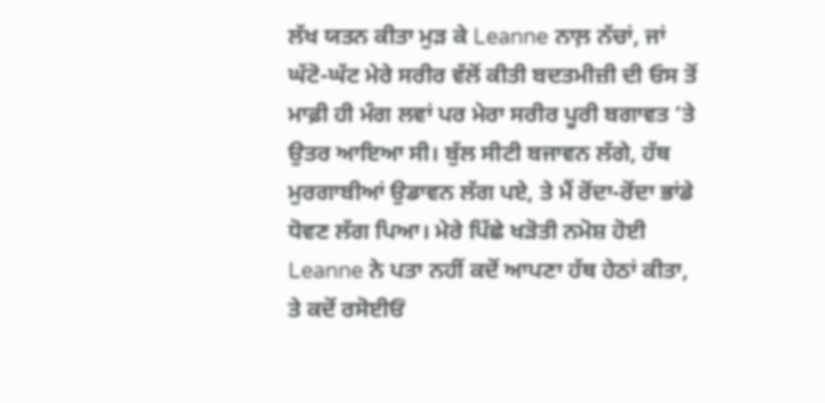ਲੱਖ ਯਤਨ ਕੀਤਾ ਮੁੜ ਕੇ Leanne ਨਾਲ਼ ਨੱਚਾਂ, ਜਾਂ ਘੱਟੋ-ਘੱਟ ਮੇਰੇ ਸਰੀਰ ਵੱਲੋਂ ਕੀਤੀ ਬਦਤਮੀਜ਼ੀ ਦੀ ਓਸ ਤੋਂ ਮਾਫ਼ੀ ਹੀ ਮੰਗ ਲਵਾਂ ਪਰ ਮੇਰਾ ਸਰੀਰ ਪੂਰੀ ਬਗਾਵਤ ‘ਤੇ ਉਤਰ ਆਇਆ ਸੀ। ਬੁੱਲ ਸੀਟੀ ਬਜਾਵਨ ਲੱਗੇ, ਹੱਥ ਮੁਰਗਾਬੀਆਂ ਉਡਾਵਨ ਲੱਗ ਪਏ, ਤੇ ਮੈਂ ਰੋਂਦਾ-ਰੋਂਦਾ ਭਾਂਡੇ ਧੋਵਣ ਲੱਗ ਪਿਆ। ਮੇਰੇ ਪਿੱਛੇ ਖੜੋਤੀ ਨਮੋਸ਼ ਹੋਈ Leanne ਨੇ ਪਤਾ ਨਹੀਂ ਕਦੋਂ ਆਪਣਾ ਹੱਥ ਹੇਠਾਂ ਕੀਤਾ, ਤੇ ਕਦੋਂ ਰਸੋਈਓਂ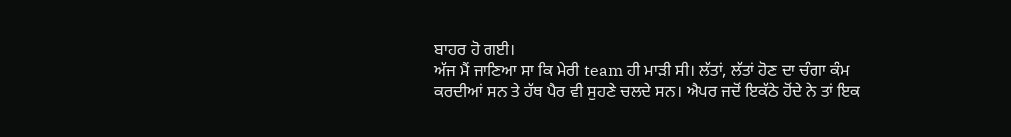ਬਾਹਰ ਹੋ ਗਈ।
ਅੱਜ ਮੈਂ ਜਾਣਿਆ ਸਾ ਕਿ ਮੇਰੀ team ਹੀ ਮਾੜੀ ਸੀ। ਲੱਤਾਂ, ਲੱਤਾਂ ਹੋਣ ਦਾ ਚੰਗਾ ਕੰਮ ਕਰਦੀਆਂ ਸਨ ਤੇ ਹੱਥ ਪੈਰ ਵੀ ਸੁਹਣੇ ਚਲਦੇ ਸਨ। ਐਪਰ ਜਦੋਂ ਇਕੱਠੇ ਹੋਂਦੇ ਨੇ ਤਾਂ ਇਕ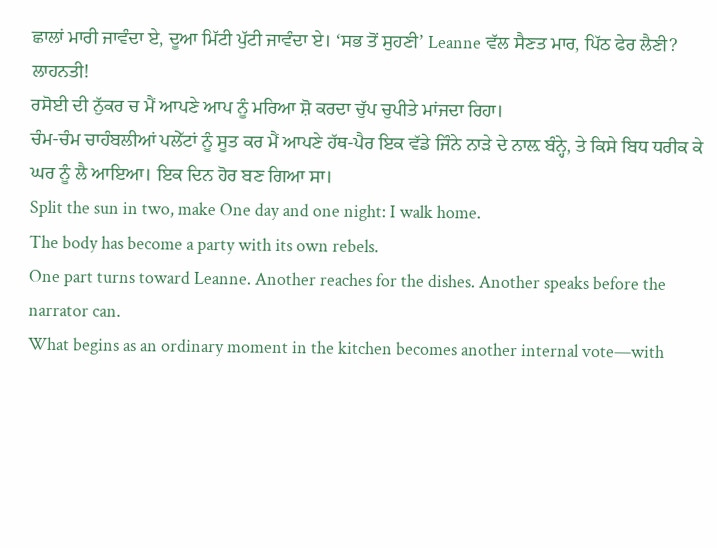ਛਾਲਾਂ ਮਾਰੀ ਜਾਵੰਦਾ ਏ, ਦੂਆ ਮਿੱਟੀ ਪੁੱਟੀ ਜਾਵੰਦਾ ਏ। ‘ਸਭ ਤੋਂ ਸੁਹਣੀ’ Leanne ਵੱਲ ਸੈਣਤ ਮਾਰ, ਪਿੱਠ ਫੇਰ ਲੈਣੀ? ਲਾਹਨਤੀ!
ਰਸੋਈ ਦੀ ਨੁੱਕਰ ਚ ਮੈਂ ਆਪਣੇ ਆਪ ਨੂੰ ਮਰਿਆ ਸ਼ੋ ਕਰਦਾ ਚੁੱਪ ਚੁਪੀਤੇ ਮਾਂਜਦਾ ਰਿਹਾ।
ਚੰਮ-ਚੰਮ ਚਾਹੰਬਲੀਆਂ ਪਲੇੱਟਾਂ ਨੂੰ ਸੂਤ ਕਰ ਮੈਂ ਆਪਣੇ ਹੱਥ-ਪੈਰ ਇਕ ਵੱਡੇ ਜਿੰਨੇ ਨਾੜੇ ਦੇ ਨਾਲ਼ ਬੰਨ੍ਹੇ, ਤੇ ਕਿਸੇ ਬਿਧ ਧਰੀਕ ਕੇ ਘਰ ਨੂੰ ਲੈ ਆਇਆ। ਇਕ ਦਿਨ ਹੋਰ ਬਣ ਗਿਆ ਸਾ।
Split the sun in two, make One day and one night: I walk home.
The body has become a party with its own rebels.
One part turns toward Leanne. Another reaches for the dishes. Another speaks before the narrator can.
What begins as an ordinary moment in the kitchen becomes another internal vote—with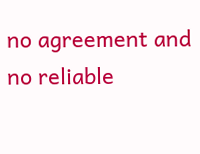no agreement and no reliable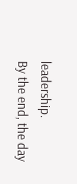leadership.
By the end, the day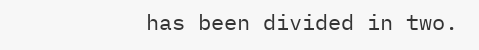has been divided in two.